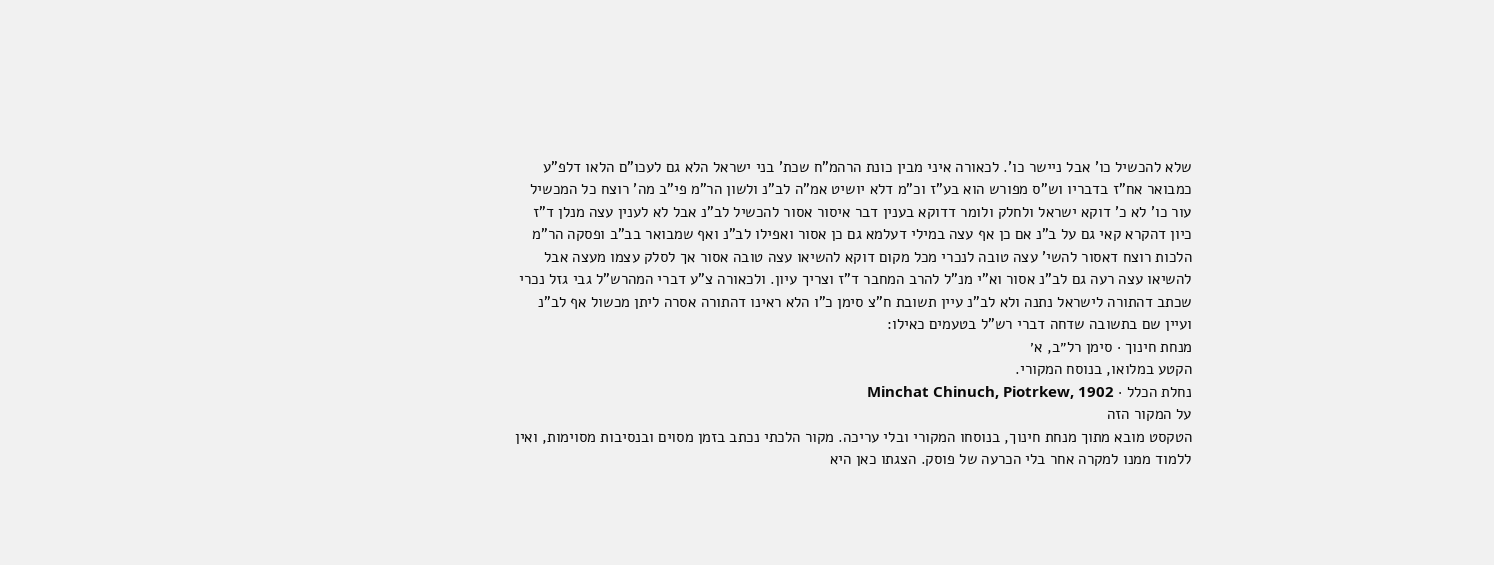שלא להכשיל כו' אבל ניישר כו'. לכאורה איני מבין כונת הרהמ"ח שכת' בני ישראל הלא גם לעכו"ם הלאו דלפ"ע כמבואר אח"ז בדבריו וש"ס מפורש הוא בע"ז וכ"מ דלא יושיט אמ"ה לב"נ ולשון הר"מ פי"ב מה' רוצח כל המכשיל עור כו' לא כ' דוקא ישראל ולחלק ולומר דדוקא בענין דבר איסור אסור להכשיל לב"נ אבל לא לענין עצה מנלן ד"ז כיון דהקרא קאי גם על ב"נ אם כן אף עצה במילי דעלמא גם כן אסור ואפילו לב"נ ואף שמבואר בב"ב ופסקה הר"מ הלכות רוצח דאסור להשי' עצה טובה לנכרי מכל מקום דוקא להשיאו עצה טובה אסור אך לסלק עצמו מעצה אבל להשיאו עצה רעה גם לב"נ אסור וא"י מנ"ל להרב המחבר ד"ז וצריך עיון. ולכאורה צ"ע דברי המהרש"ל גבי גזל נכרי שכתב דהתורה לישראל נתנה ולא לב"נ עיין תשובת ח"צ סימן כ"ו הלא ראינו דהתורה אסרה ליתן מכשול אף לב"נ ועיין שם בתשובה שדחה דברי רש"ל בטעמים כאילו:
מנחת חינוך · סימן רל״ב, א׳
הקטע במלואו, בנוסח המקורי.
נחלת הכלל · Minchat Chinuch, Piotrkew, 1902
על המקור הזה
הטקסט מובא מתוך מנחת חינוך, בנוסחו המקורי ובלי עריכה. מקור הלכתי נכתב בזמן מסוים ובנסיבות מסוימות, ואין ללמוד ממנו למקרה אחר בלי הכרעה של פוסק. הצגתו כאן היא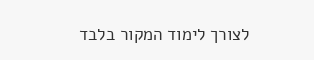לצורך לימוד המקור בלבד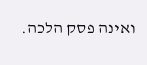ואינה פסק הלכה.